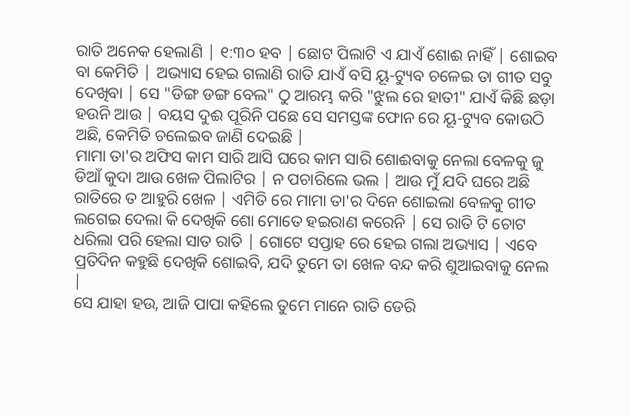ରାତି ଅନେକ ହେଲାଣି | ୧:୩୦ ହବ | ଛୋଟ ପିଲାଟି ଏ ଯାଏଁ ଶୋଈ ନାହିଁ | ଶୋଇବ ବା କେମିତି | ଅଭ୍ୟାସ ହେଇ ଗଲାଣି ରାତି ଯାଏଁ ବସି ୟୂ-ଟ୍ୟୁବ ଚଳେଇ ତା ଗୀତ ସବୁ ଦେଖିବା | ସେ "ଡିଙ୍ଗ ଡଙ୍ଗ ବେଲ" ଠୁ ଆରମ୍ଭ କରି "ଝୁଲ ରେ ହାତୀ" ଯାଏଁ କିଛି ଛଡ଼ା ହଉନି ଆଉ | ବୟସ ଦୁଈ ପୂରିନି ପଛେ ସେ ସମସ୍ତଙ୍କ ଫୋନ ରେ ୟୂ-ଟ୍ୟୁବ କୋଉଠି ଅଛି, କେମିତି ଚଲେଇବ ଜାଣି ଦେଇଛି |
ମାମା ତା'ର ଅଫିସ କାମ ସାରି ଆସି ଘରେ କାମ ସାରି ଶୋଈବାକୁ ନେଲା ବେଳକୁ ଜୁ ଡିଆଁ କୁଦା ଆଉ ଖେଳ ପିଲାଟିର | ନ ପଚାରିଲେ ଭଲ | ଆଉ ମୁଁ ଯଦି ଘରେ ଅଛି ରାତିରେ ତ ଆହୁରି ଖେଳ | ଏମିତି ରେ ମାମା ତା'ର ଦିନେ ଶୋଇଲା ବେଳକୁ ଗୀତ ଲଗେଇ ଦେଲା କି ଦେଖିକି ଶୋ ମୋତେ ହଇରାଣ କରେନି | ସେ ରାତି ଟି ଚୋଟ ଧରିଲା ପରି ହେଲା ସାତ ରାତି | ଗୋଟେ ସପ୍ତାହ ରେ ହେଇ ଗଲା ଅଭ୍ୟାସ | ଏବେ ପ୍ରତିଦିନ କହୁଛି ଦେଖିକି ଶୋଇବି, ଯଦି ତୁମେ ତା ଖେଳ ବନ୍ଦ କରି ଶୁଆଇବାକୁ ନେଲ |
ସେ ଯାହା ହଉ, ଆଜି ପାପା କହିଲେ ତୁମେ ମାନେ ରାତି ଡେରି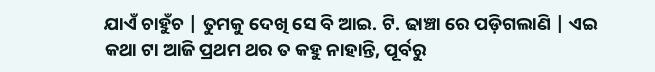ଯାଏଁ ଚାହୁଁଚ | ତୁମକୁ ଦେଖି ସେ ବି ଆଇ. ଟି. ଢାଞ୍ଚା ରେ ପଡ଼ିଗଲାଣି | ଏଇ କଥା ଟା ଆଜି ପ୍ରଥମ ଥର ତ କହୁ ନାହାନ୍ତି, ପୂର୍ବରୁ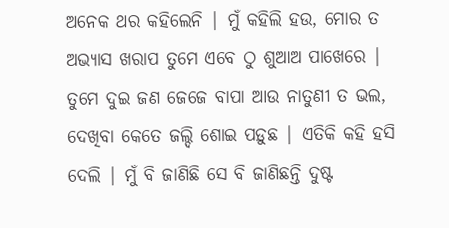ଅନେକ ଥର କହିଲେନି | ମୁଁ କହିଲି ହଉ, ମୋର ତ ଅଭ୍ୟାସ ଖରାପ ତୁମେ ଏବେ ଠୁ ଶୁଆଅ ପାଖେରେ | ତୁମେ ଦୁଇ ଜଣ ଜେଜେ ବାପା ଆଉ ନାତୁଣୀ ତ ଭଲ, ଦେଖିବା କେତେ ଜଲ୍ଦି ଶୋଇ ପଡ଼ୁଛ | ଏତିକି କହି ହସି ଦେଲି | ମୁଁ ବି ଜାଣିଛି ସେ ବି ଜାଣିଛନ୍ତି ଦୁଷ୍ଟ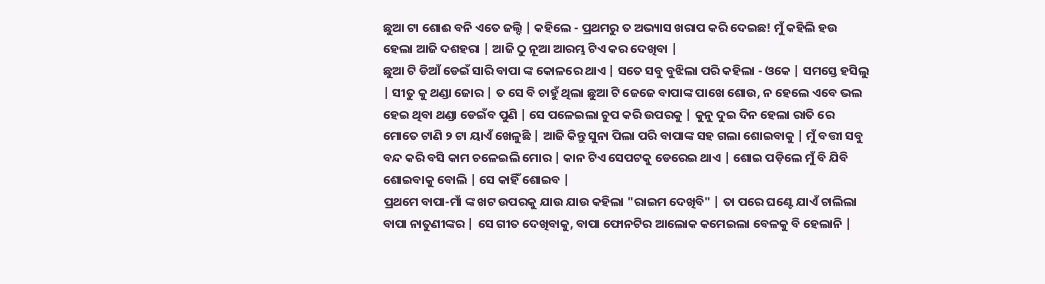ଛୁଆ ଟା ଶୋଈ ବନି ଏତେ ଜଲ୍ଦି | କହିଲେ - ପ୍ରଥମରୁ ତ ଅଭ୍ୟାସ ଖରାପ କରି ଦେଇଛ! ମୁଁ କହିଲି ହଉ ହେଲା ଆଜି ଦଶହରା | ଆଜି ଠୁ ନୂଆ ଆରମ୍ଭ ଟିଏ କର ଦେଖିବା |
ଛୁଆ ଟି ଡିଆଁ ଡେଇଁ ସାରି ବାପା ଙ୍କ କୋଳରେ ଥାଏ | ସତେ ସବୁ ବୁଝିଲା ପରି କହିଲା - ଓକେ | ସମସ୍ତେ ହସିଲୁ | ସୀତୁ କୁ ଥଣ୍ଡା ଜୋର | ତ ସେ ବି ଚାହୁଁ ଥିଲା ଛୁଆ ଟି ଜେଜେ ବାପାଙ୍କ ପାଖେ ଶୋଉ, ନ ହେଲେ ଏବେ ଭଲ ହେଇ ଥିବା ଥଣ୍ଡା ଡେଇଁବ ପୁଣି | ସେ ପଳେଇଲା ଚୁପ କରି ଉପରକୁ | କୁନୁ ଦୁଇ ଦିନ ହେଲା ରାତି ରେ ମୋତେ ଟାଣି ୨ ଟା ୟାଏଁ ଖେଳୁଛି | ଆଜି କିନ୍ତୁ ସୁନା ପିଲା ପରି ବାପାଙ୍କ ସହ ଗଲା ଶୋଇବାକୁ | ମୁଁ ବତ୍ତୀ ସବୁ ବନ୍ଦ କରି ବସି କାମ ଚଳେଇଲି ମୋର | କାନ ଟିଏ ସେପଟକୁ ଡେରେଇ ଥାଏ | ଶୋଇ ପଡ଼ିଲେ ମୁଁ ବି ଯିବି ଶୋଇବାକୁ ବୋଲି | ସେ କାହିଁ ଶୋଇବ |
ପ୍ରଥମେ ବାପା-ମାଁ ଙ୍କ ଖଟ ଉପରକୁ ଯାଉ ଯାଉ କହିଲା "ରାଇମ ଦେଖିବି" | ତା ପରେ ଘଣ୍ଟେ ଯାଏଁ ଚାଲିଲା ବାପା ନାତୁଣୀଙ୍କର | ସେ ଗୀତ ଦେଖିବାକୁ, ବାପା ଫୋନଟିର ଆଲୋକ କମେଇଲା ବେଳକୁ ବି ହେଲାନି |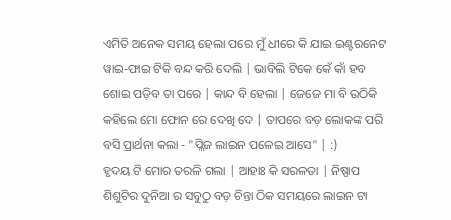ଏମିତି ଅନେକ ସମୟ ହେଲା ପରେ ମୁଁ ଧୀରେ କି ଯାଇ ଇଣ୍ଟରନେଟ ୱାଇ-ଫାଇ ଟିକି ବନ୍ଦ କରି ଦେଲି | ଭାବିଲି ଟିକେ କେଁ କାଁ ହବ ଶୋଇ ପଡ଼ିବ ତା ପରେ | କାନ୍ଦ ବି ହେଲା | ଜେଜେ ମା ବି ଉଠିକି କହିଲେ ମୋ ଫୋନ ରେ ଦେଖି ଦେ | ତାପରେ ବଡ଼ ଲୋକଙ୍କ ପରି ବସି ପ୍ରାର୍ଥନା କଲା - "ପ୍ଲିଜ ଲାଇନ ପଳେଇ ଆସେ" | :)
ହୃଦୟ ଟି ମୋର ତରଳି ଗଲା | ଆହାଃ କି ସରଳତା | ନିଷ୍ପାପ ଶିଶୁଟିର ଦୁନିଆ ର ସବୁଠୁ ବଡ଼ ଚିନ୍ତା ଠିକ ସମୟରେ ଲାଇନ ଟା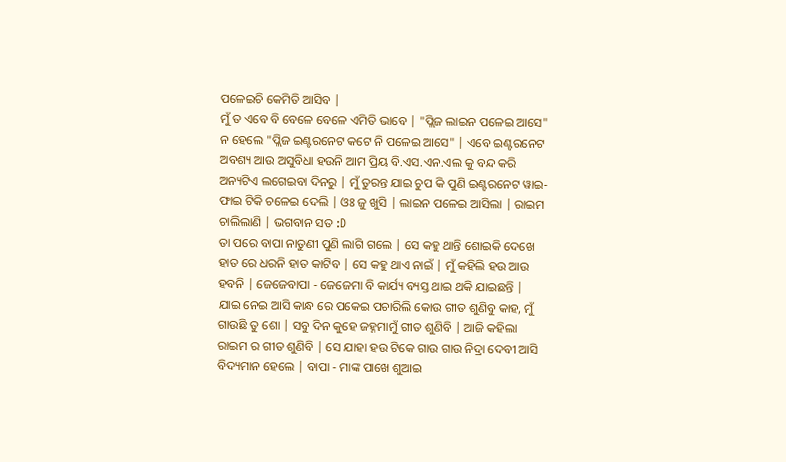ପଳେଇଚି କେମିତି ଆସିବ |
ମୁଁ ତ ଏବେ ବି ବେଳେ ବେଳେ ଏମିତି ଭାବେ | "ପ୍ଲିଜ ଲାଇନ ପଳେଇ ଆସେ" ନ ହେଲେ "ପ୍ଲିଜ ଇଣ୍ଟରନେଟ କଟେ ନି ପଳେଇ ଆସେ" | ଏବେ ଇଣ୍ଟରନେଟ ଅବଶ୍ୟ ଆଉ ଅସୁବିଧା ହଉନି ଆମ ପ୍ରିୟ ବି.ଏସ.ଏନ.ଏଲ କୁ ବନ୍ଦ କରି ଅନ୍ୟଟିଏ ଲଗେଇବା ଦିନରୁ | ମୁଁ ତୁରନ୍ତ ଯାଇ ଚୁପ କି ପୁଣି ଇଣ୍ଟରନେଟ ୱାଇ-ଫାଇ ଟିକି ଚଳେଇ ଦେଲି | ଓଃ ଜୁ ଖୁସି | ଲାଇନ ପଳେଇ ଆସିଲା | ରାଇମ ଚାଲିଲାଣି | ଭଗବାନ ସତ :D
ତା ପରେ ବାପା ନାତୁଣୀ ପୁଣି ଲାଗି ଗଲେ | ସେ କହୁ ଥାନ୍ତି ଶୋଇକି ଦେଖେ ହାତ ରେ ଧରନି ହାତ କାଟିବ | ସେ କହୁ ଥାଏ ନାଇଁ | ମୁଁ କହିଲି ହଉ ଆଉ ହବନି | ଜେଜେବାପା - ଜେଜେମା ବି କାର୍ଯ୍ୟ ବ୍ୟସ୍ତ ଥାଇ ଥକି ଯାଇଛନ୍ତି |
ଯାଇ ନେଇ ଆସି କାନ୍ଧ ରେ ପକେଇ ପଚାରିଲି କୋଉ ଗୀତ ଶୁଣିବୁ କାହ, ମୁଁ ଗାଉଛି ତୁ ଶୋ | ସବୁ ଦିନ କୁହେ ଜହ୍ନମାମୁଁ ଗୀତ ଶୁଣିବି | ଆଜି କହିଲା ରାଇମ ର ଗୀତ ଶୁଣିବି | ସେ ଯାହା ହଉ ଟିକେ ଗାଉ ଗାଉ ନିଦ୍ରା ଦେବୀ ଆସି ବିଦ୍ୟମାନ ହେଲେ | ବାପା - ମାଙ୍କ ପାଖେ ଶୁଆଇ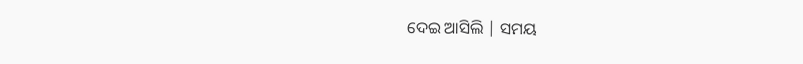ଦେଇ ଆସିଲି | ସମୟ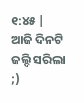୧:୪୫ | ଆଜି ଦିନଟି ଜଲ୍ଦି ସରିଲା ;)